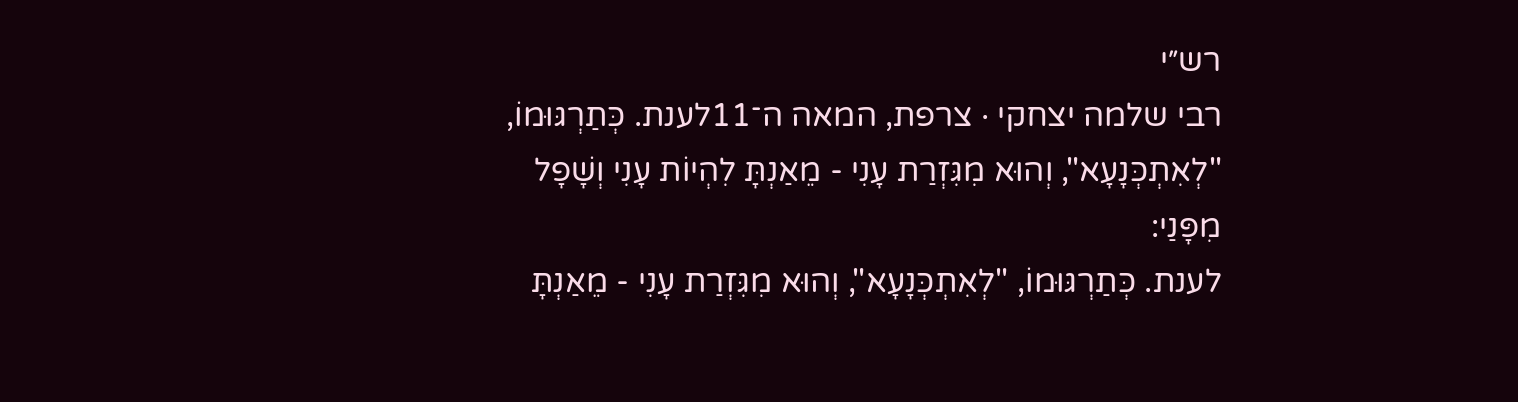רש״י
רבי שלמה יצחקי · צרפת, המאה ה־11לענת. כְּתַרְגּוּמוֹ, "לְאִתְכְּנָעָא", וְהוּא מִגִּזְרַת עָנִי - מֵאַנְתָּ לִהְיוֹת עָנִי וְשָׁפָל מִפָּנַי:
לענת. כְּתַרְגּוּמוֹ, "לְאִתְכְּנָעָא", וְהוּא מִגִּזְרַת עָנִי - מֵאַנְתָּ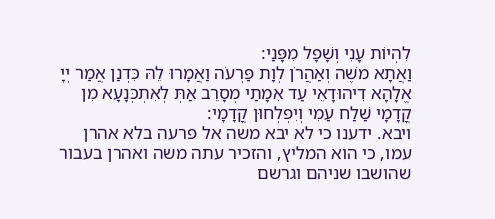לִהְיוֹת עָנִי וְשָׁפָל מִפָּנַי:
וַאֲתָא משֶׁה וְאַהֲרֹן לְוָת פַּרְעֹה וַאֲמָרוּ לֵהּ כִּדְנַן אֲמַר יְיָ אֱלָהָא דִיהוּדָאֵי עַד אִמָתַי מְסָרֵב אַתְּ לְאִתְכְּנָעָא מִן קֳדָמָי שַׁלַח עַמִי וְיִפְלְחוּן קֳדָמָי:
ויבא. ידענו כי לא יבא משה אל פרעה בלא אהרן עמו, כי הוא המליץ, והזכיר עתה משה ואהרן בעבור שהושבו שניהם וגרשם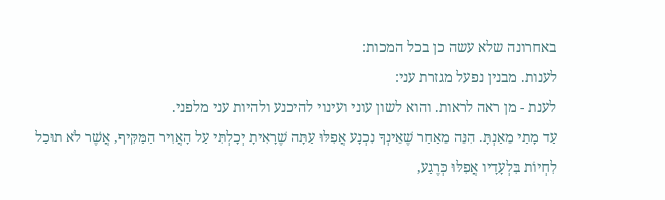באחרונה שלא עשה כן בכל המכות:
לענות. מבנין נפעל מגזרת עני:
לענת - מן ראה לראות. והוא לשון עוני ועינוי להיכנע ולהיות עני מלפני.
עַד מָתַי מֵאַנְתָּ. הִנֵּה מֵאַחַר שֶׁאֵינְךָ נִכְנָע אֲפִלּוּ עַתָּה שֶׁרָאִיתָ יְכָלְתִּי עַל הָאֲוִיר הַמַּקִּיף, אֲשֶׁר לֹא תוּכַל לִחְיוֹת בִּלְעָדָיו אֲפִלּוּ כְּרֶגַע,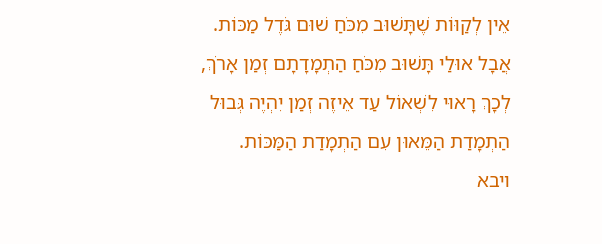אֵין לְקַוּוֹת שֶׁתָּשׁוּב מִכֹּחַ שׁוּם גֹּדֶל מַכּוֹת. אֲבָל אוּלַי תָּשׁוּב מִכֹּחַ הַתְמָדָתָם זְמַן אָרֹךְ, לְכָךְ רָאוּי לִשְׁאוֹל עַד אֵיזֶה זְמַן יִהְיֶה גְּבוּל הַתְמָדַת הַמֵּאוּן עִם הַתְמָדַת הַמַּכּוֹת.
ויבא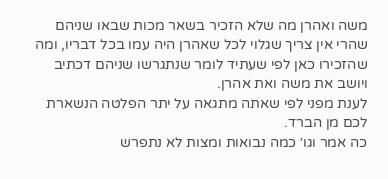משה ואהרן מה שלא הזכיר בשאר מכות שבאו שניהם שהרי אין צריך שגלוי לכל שאהרן היה עמו בכל דבריו, ומה שהזכירו כאן לפי שעתיד לומר שנתגרשו שניהם דכתיב ויושב את משה ואת אהרן.
לענת מפני לפי שאתה מתגאה על יתר הפלטה הנשארת לכם מן הברד.
כה אמר וגו׳ כמה נבואות ומצות לא נתפרש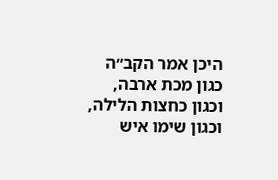היכן אמר הקב״ה כגון מכת ארבה, וכגון כחצות הלילה, וכגון שימו איש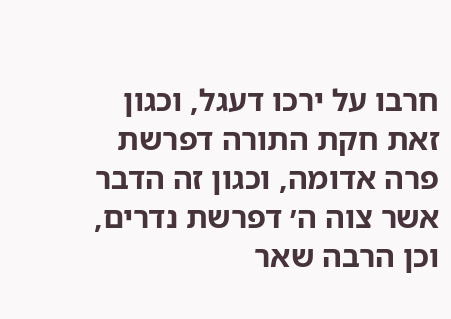חרבו על ירכו דעגל, וכגון זאת חקת התורה דפרשת פרה אדומה, וכגון זה הדבר אשר צוה ה׳ דפרשת נדרים, וכן הרבה שאר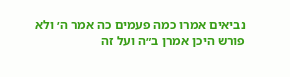נביאים אמרו כמה פעמים כה אמר ה׳ ולא פורש היכן אמרן ב״ה ועל זה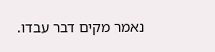נאמר מקים דבר עבדו.